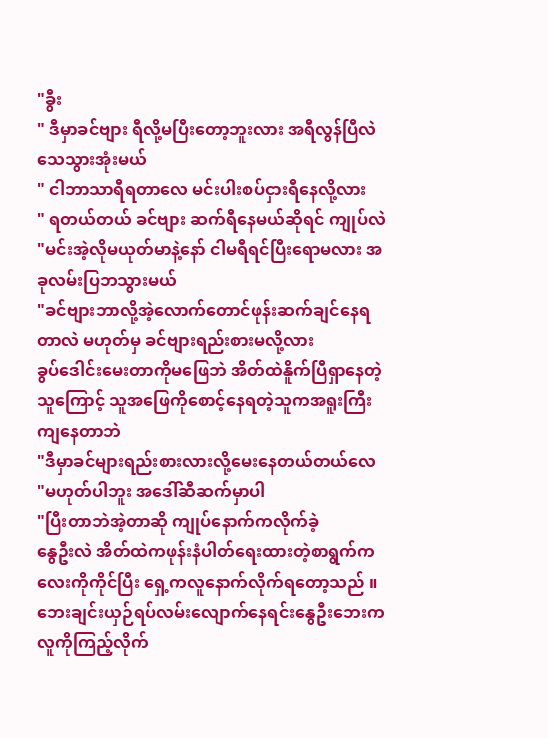"ခွီး
" ဒီမှာခင်ဗျား ရီလို့မပြီးတော့ဘူးလား အရီလွန်ပြီလဲသေသွားအုံးမယ်
" ငါဘာသာရီရတာလေ မင်းပါးစပ်ငှားရီနေလို့လား
" ရတယ်တယ် ခင်ဗျား ဆက်ရီနေမယ်ဆိုရင် ကျုပ်လဲ
"မင်းအဲ့လိုမယုတ်မာနဲ့နော် ငါမရီရင်ပြီးရောမလား အခုလမ်းပြဘသွားမယ်
"ခင်ဗျားဘာလို့အဲ့လောက်တောင်ဖုန်းဆက်ချင်နေရတာလဲ မဟုတ်မှ ခင်ဗျားရည်းစားမလို့လား
ခွပ်ဒေါင်းမေးတာကိုမဖြေဘဲ အိတ်ထဲနိူက်ပြီရှာနေတဲ့သူကြောင့် သူအဖြေကိုစောင့်နေရတဲ့သူကအရူးကြီးကျနေတာဘဲ
"ဒီမှာခင်များရည်းစားလားလို့မေးနေတယ်တယ်လေ
"မဟုတ်ပါဘူး အဒေါ်ဆီဆက်မှာပါ
"ပြီးတာဘဲအဲ့တာဆို ကျုပ်နောက်ကလိုက်ခဲ့
နွေဦးလဲ အိတ်ထဲကဖုန်းနံပါတ်ရေးထားတဲ့စာရွက်ကလေးကိုကိုင်ပြီး ရှေ့ကလူနောက်လိုက်ရတော့သည် ။
ဘေးချင်းယှဉ်ရပ်လမ်းလျောက်နေရင်းနွေဦးဘေးကလူကိုကြည့်လိုက်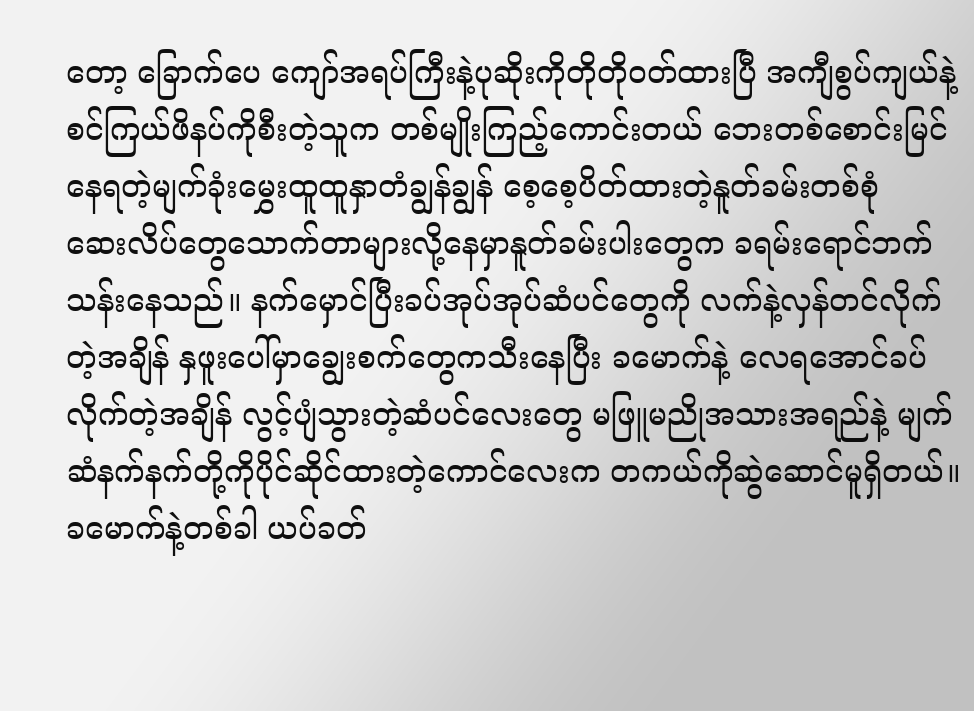တော့ ခြောက်ပေ ကျော်အရပ်ကြီးနဲ့ပုဆိုးကိုတိုတိုဝတ်ထားပြီ အကျီစွပ်ကျယ်နဲ့ စင်ကြယ်ဖိနပ်ကိုစီးတဲ့သူက တစ်မျိုးကြည့်ကောင်းတယ် ဘေးတစ်စောင်းမြင်နေရတဲ့မျက်ခုံးမွှေးထူထူနှာတံချွန်ချွန် စေ့စေ့ပိတ်ထားတဲ့နူတ်ခမ်းတစ်စုံ
ဆေးလိပ်တွေသောက်တာများလို့နေမှာနူတ်ခမ်းပါးတွေက ခရမ်းရောင်ဘက်သန်းနေသည်။ နက်မှောင်ပြီးခပ်အုပ်အုပ်ဆံပင်တွေကို လက်နဲ့လှန်တင်လိုက်တဲ့အချိန် နှဖူးပေါ်မှာချွေးစက်တွေကသီးနေပြီး ခမောက်နဲ့ လေရအောင်ခပ်လိုက်တဲ့အချိန် လွင့်ပျံသွားတဲ့ဆံပင်လေးတွေ မဖြူမညိုအသားအရည်နဲ့ မျက်ဆံနက်နက်တို့ကိုပိုင်ဆိုင်ထားတဲ့ကောင်လေးက တကယ်ကိုဆွဲဆောင်မူရှိတယ်။ ခမောက်နဲ့တစ်ခါ ယပ်ခတ်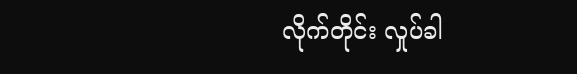လိုက်တိုင်း လှုပ်ခါ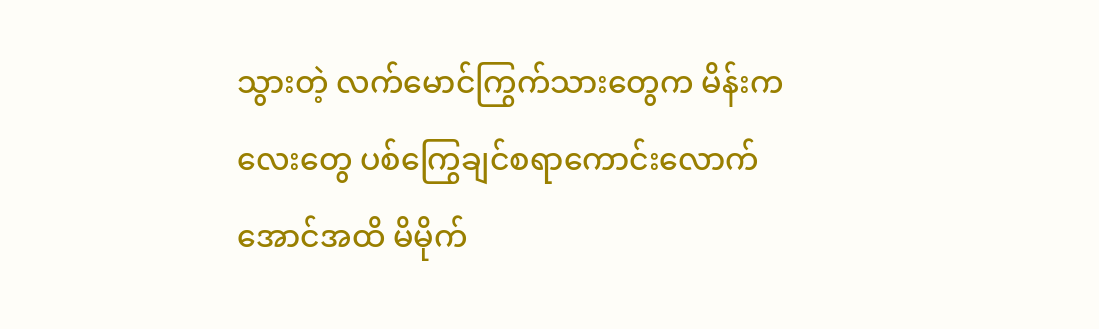သွားတဲ့ လက်မောင်ကြွက်သားတွေက မိန်းကလေးတွေ ပစ်ကြွေချင်စရာကောင်းလောက်အောင်အထိ မိမိုက်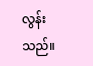လွန်းသည်။